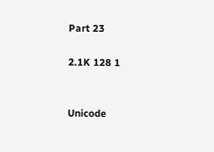Part 23

2.1K 128 1


Unicode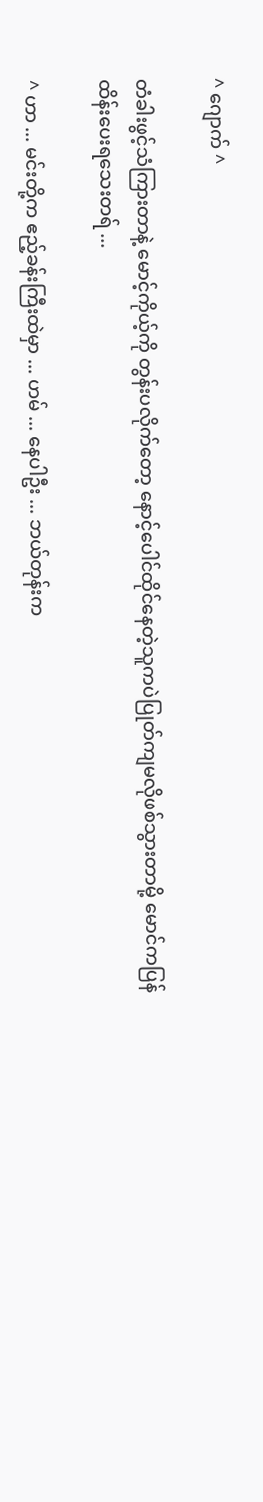^ ဂျောက် ^

တံခါးဖွင့်သံကြားတာနဲ့ မောင့်ကိုယ့်ကို တွန်းပလိုက်တော့ နောင့်ပေါင်ထိုင်နေတဲ့သူကပဲပြုတ်ကျမလိုဖစ်သွားတာမို့ မောင်ကပြန်ထိန်းပေးရသေးတရ် ...

^ ဟာ ... မင်းတို့က ဧည့်ခန်းကြီးထဲမှာ ... ဟမ် ... နေပါဦး ... ဘယ်တုန်းက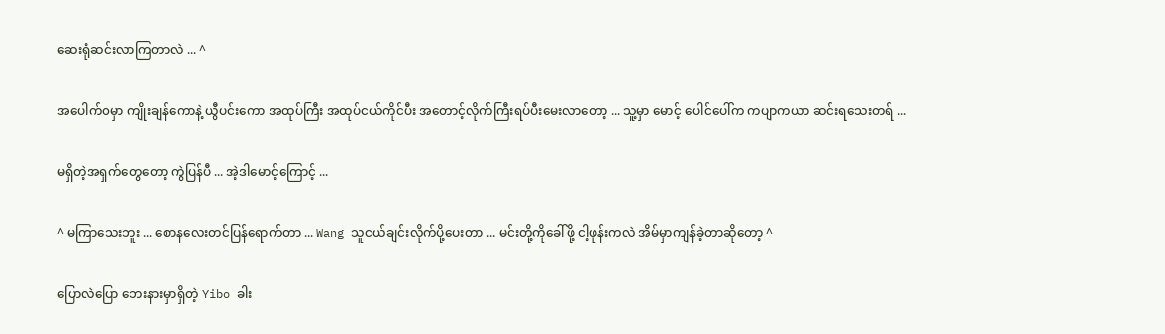ဆေးရုံဆင်းလာကြတာလဲ ... ^

အပေါက်၀မှာ ကျိုးချန်ကောနဲ့ ယွီပင်းကော အထုပ်ကြီး အထုပ်ငယ်ကိုင်ပီး အတောင့်လိုက်ကြီးရပ်ပီးမေးလာတော့ ... သူ့မှာ မောင့် ပေါင်ပေါ်က ကပျာကယာ ဆင်းရသေးတရ် ...

မရှိတဲ့အရှက်တွေတော့ ကွဲပြန်ပီ ... အဲ့ဒါမောင့်ကြောင့် ...

^ မကြာသေးဘူး ... စောနလေးတင်ပြန်ရောက်တာ ... Wang သူငယ်ချင်းလိုက်ပို့ပေးတာ ... မင်းတို့ကိုခေါ်ဖို့ ငါ့ဖုန်းကလဲ အိမ်မှာကျန်ခဲ့တာဆိုတော့ ^

ပြောလဲပြော ဘေးနားမှာရှိတဲ့ Yibo ခါး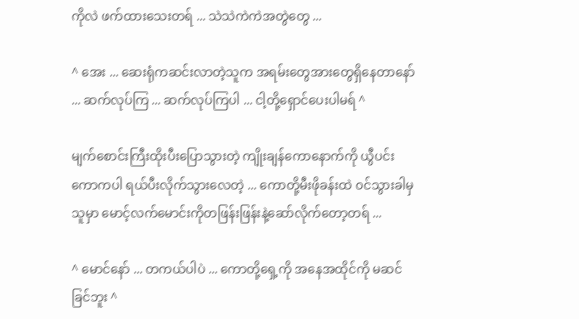ကိုလဲ ဖက်ထားသေးတရ် ... သဲသဲကဲကဲအတွဲတွေ ...

^ အေး ... ဆေးရုံကဆင်းလာတဲ့သူက အရမ်းတွေအားတွေရှိနေတာနော် ... ဆက်လုပ်ကြ ... ဆက်လုပ်ကြပါ ... ငါ့တို့ရှောင်ပေးပါမရ် ^

မျက်စောင်းကြီးထိုးပီးပြောသွားတဲ့ ကျိုးချန်ကောနောက်ကို ယွီပင်းကောကပါ ရယ်ပီးလိုက်သွားလေတဲ့ ... ကောတို့မီးဖိုခန်းထဲ ၀င်သွားခါမှ သူမှာ မောင့်လက်မောင်းကိုတဖြန်းဖြန်းနဲ့ဆော်လိုက်တော့တရ် ...

^ မောင်နော် ... တကယ်ပါပဲ ... ကောတို့ရှေ့ကို အနေအထိုင်ကို မဆင်ခြင်ဘူး ^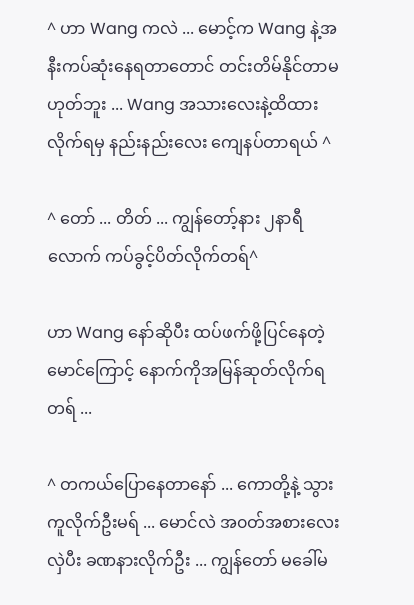^ ဟာ Wang ကလဲ ... မောင့်က Wang နဲ့အနီးကပ်ဆုံးနေရတာတောင် တင်းတိမ်နိုင်တာမဟုတ်ဘူး ... Wang အသားလေးနဲ့ထိထားလိုက်ရမှ နည်းနည်းလေး ကျေနပ်တာရယ် ^

^ တော် ... တိတ် ... ကျွန်တော့်နား ၂နာရီလောက် ကပ်ခွင့်ပိတ်လိုက်တရ်^

ဟာ Wang နော်ဆိုပီး ထပ်ဖက်ဖို့ပြင်နေတဲ့မောင်ကြောင့် နောက်ကိုအမြန်ဆုတ်လိုက်ရတရ် ...

^ တကယ်ပြောနေတာနော် ... ကောတို့နဲ့ သွားကူလိုက်ဦးမရ် ... မောင်လဲ အ၀တ်အစားလေးလှဲပီး ခဏနားလိုက်ဦး ... ကျွန်တော် မခေါ်မ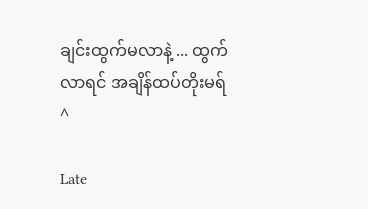ချင်းထွက်မလာနဲ့ ... ထွက်လာရင် အချိန်ထပ်တိုးမရ် ^

Late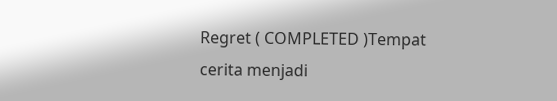Regret ( COMPLETED )Tempat cerita menjadi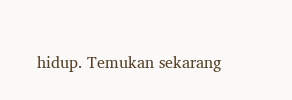hidup. Temukan sekarang